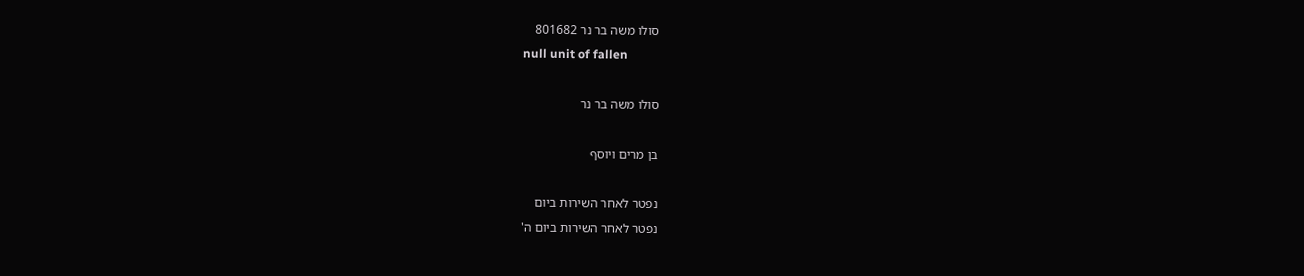סולו משה בר נר 801682
null unit of fallen

סולו משה בר נר

בן מרים ויוסף

נפטר לאחר השירות ביום
נפטר לאחר השירות ביום ה'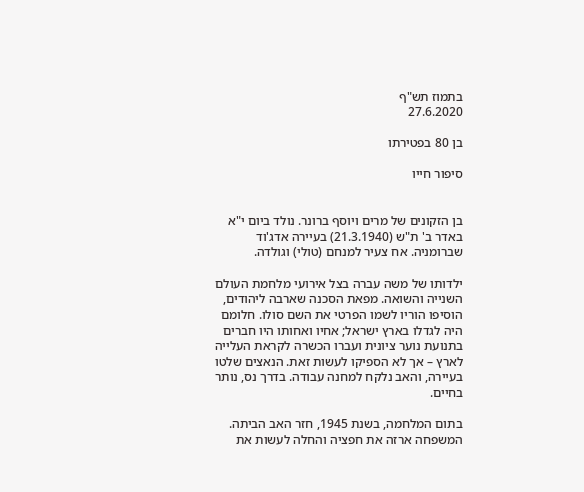בתמוז תש"ף
27.6.2020

בן 80 בפטירתו

סיפור חייו


בן הזקונים של מרים ויוסף ברונר. נולד ביום י"א באדר ב' ת"ש (21.3.1940) בעיירה אדג'וד שברומניה. אח צעיר למנחם (טולי) וגולדה.

ילדותו של משה עברה בצל אירועי מלחמת העולם השנייה והשואה. מפאת הסכנה שארבה ליהודים, הוסיפו הוריו לשמו הפרטי את השם סולו. חלומם היה לגדלו בארץ ישראל; אחיו ואחותו היו חברים בתנועת נוער ציונית ועברו הכשרה לקראת העלייה לארץ – אך לא הספיקו לעשות זאת. הנאצים שלטו בעיירה, והאב נלקח למחנה עבודה. בדרך נס, נותר בחיים.

בתום המלחמה, בשנת 1945, חזר האב הביתה. המשפחה ארזה את חפציה והחלה לעשות את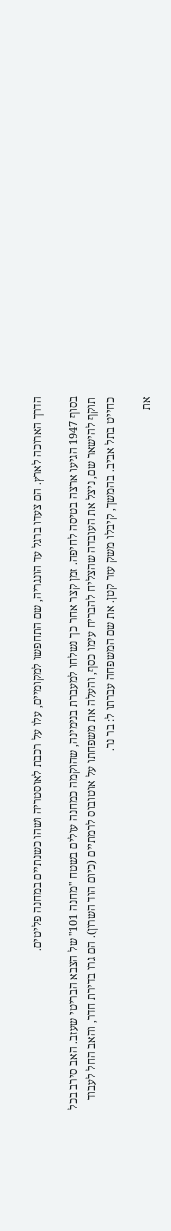הדרך הארוכה לארץ. הם צעדו ברגל עד הונגריה, שם התחפשו למקומיים, עלו על רכבת לאוסטריה ושהו כשנתיים במחנה פליטים.

בסוף 1947 הגיעו ארצה בטיסה לחיפה. זמן קצר אחר כך נשלחו למעברת בנימינה, שהוקמה כמחנה עולים בשטח "מחנה 101" של הצבא הבריטי שעזב. האב סירב בכל תוקף להישאר שם, ניצל את העובדה שהצליח להבריח עימו כסף, והעלה את משפחתו על אוטובוס לרמתיים (כיום הוד השרון). הם גרו בדירת חדר, והאב החל לעבוד כחייט בתל אביב. בהמשך, קיבלו משק עזר קטן. את שם המשפחה עברתו ל: בר נר.

את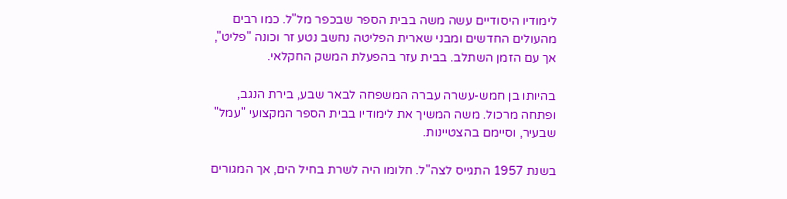לימודיו היסודיים עשה משה בבית הספר שבכפר מל"ל. כמו רבים מהעולים החדשים ומבני שארית הפליטה נחשב נטע זר וכונה "פליט", אך עם הזמן השתלב. בבית עזר בהפעלת המשק החקלאי.

בהיותו בן חמש-עשרה עברה המשפחה לבאר שבע, בירת הנגב, ופתחה מרכול. משה המשיך את לימודיו בבית הספר המקצועי "עמל" שבעיר, וסיימם בהצטיינות.

בשנת 1957 התגייס לצה"ל. חלומו היה לשרת בחיל הים, אך המגורים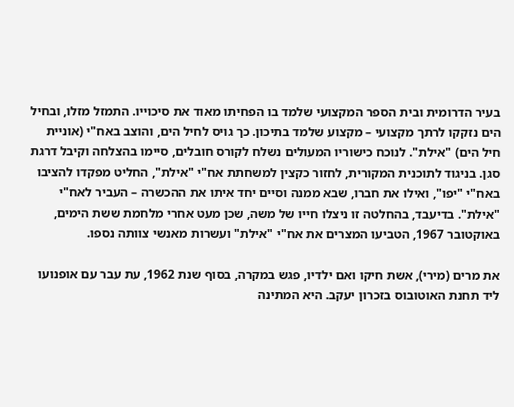בעיר הדרומית ובית הספר המקצועי שלמד בו הפחיתו מאוד את סיכוייו. התמזל מזלו, ובחיל הים נזקקו לרתך מקצועי – מקצוע שלמד בתיכון. כך גויס לחיל הים, והוצב באח"י (אוניית חיל הים) "אילת". לנוכח כישוריו המעולים נשלח לקורס חובלים, סיימו בהצלחה וקיבל דרגת סגן. בניגוד לתוכנית המקורית, לחזור כקצין למשחתת אח"י "אילת", החליט מפקדו להציבו באח"י "יפו", ואילו את חברו, שבא ממנה וסיים יחד איתו את ההכשרה – העביר לאח"י "אילת". בדיעבד, בהחלטה זו ניצלו חייו של משה, שכן מעט אחרי מלחמת ששת הימים, באוקטובר 1967, הטביעו המצרים את אח"י "אילת" ועשרות מאנשי צוותה נספו.

את מרים (מירי), אשת חיקו ואם ילדיו, פגש במקרה, בסוף שנת 1962, עת עבר עם אופנועו ליד תחנת האוטובוס בזכרון יעקב. היא המתינה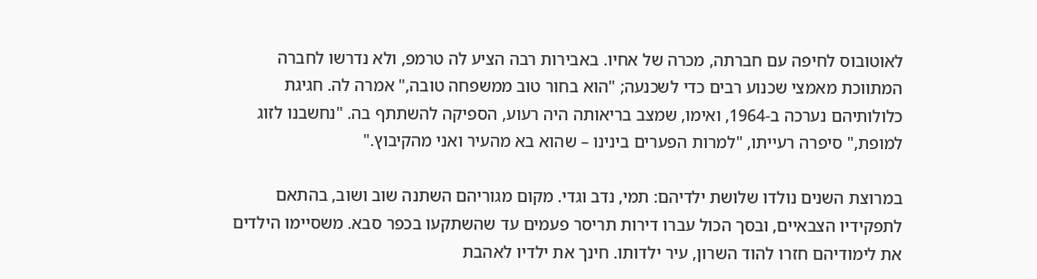לאוטובוס לחיפה עם חברתה, מכרה של אחיו. באבירות רבה הציע לה טרמפ, ולא נדרשו לחברה המתווכת מאמצי שכנוע רבים כדי לשכנעה; "הוא בחור טוב ממשפחה טובה," אמרה לה. חגיגת כלולותיהם נערכה ב-1964, ואימו, שמצב בריאותה היה רעוע, הספיקה להשתתף בה. "נחשבנו לזוג למופת," סיפרה רעייתו, "למרות הפערים בינינו – שהוא בא מהעיר ואני מהקיבוץ."

במרוצת השנים נולדו שלושת ילדיהם: תמי, נדב וגדי. מקום מגוריהם השתנה שוב ושוב, בהתאם לתפקידיו הצבאיים, ובסך הכול עברו דירות תריסר פעמים עד שהשתקעו בכפר סבא. משסיימו הילדים את לימודיהם חזרו להוד השרון, עיר ילדותו. חינך את ילדיו לאהבת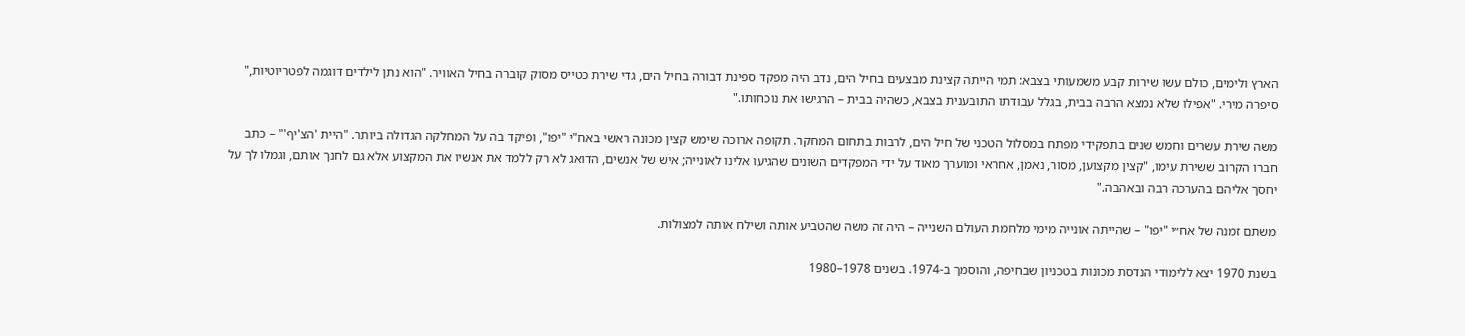הארץ ולימים, כולם עשו שירות קבע משמעותי בצבא: תמי הייתה קצינת מבצעים בחיל הים, נדב היה מפקד ספינת דבורה בחיל הים, גדי שירת כטייס מסוק קוברה בחיל האוויר. "הוא נתן לילדים דוגמה לפטריוטיות," סיפרה מירי. "אפילו שלא נמצא הרבה בבית, בגלל עבודתו התובענית בצבא, כשהיה בבית – הרגישו את נוכחותו."

משה שירת עשרים וחמש שנים בתפקידי מפתח במסלול הטכני של חיל הים, לרבות בתחום המחקר. תקופה ארוכה שימש קצין מכונה ראשי באח"י "יפו", ופיקד בה על המחלקה הגדולה ביותר. "היית 'הצ'יף'" – כתב חברו הקרוב ששירת עימו, "קצין מקצוען, מסור, נאמן, אחראי ומוערך מאוד על ידי המפקדים השונים שהגיעו אלינו לאונייה; איש של אנשים, הדואג לא רק ללמד את אנשיו את המקצוע אלא גם לחנך אותם, וגמלו לך על יחסך אליהם בהערכה רבה ובאהבה."

משתם זמנה של אח״י "יפו" – שהייתה אונייה מימי מלחמת העולם השנייה – היה זה משה שהטביע אותה ושילח אותה למצולות.

בשנת 1970 יצא ללימודי הנדסת מכונות בטכניון שבחיפה, והוסמך ב-1974. בשנים 1978–1980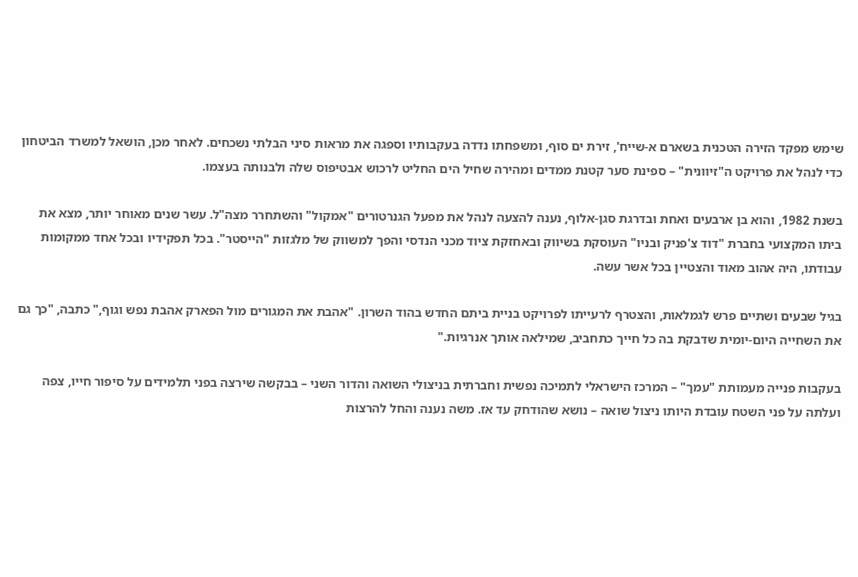שימש מפקד הזירה הטכנית בשארם א-שייח', זירת ים סוף, ומשפחתו נדדה בעקבותיו וספגה את מראות סיני הבלתי נשכחים. לאחר מכן, הושאל למשרד הביטחון כדי לנהל את פרויקט ה"זיוונית" – ספינת סער קטנת ממדים ומהירה שחיל הים החליט לרכוש אבטיפוס שלה ולבנותה בעצמו.

בשנת 1982, והוא בן ארבעים ואחת ובדרגת סגן-אלוף, נענה להצעה לנהל את מפעל הגנרטורים "אמקול" והשתחרר מצה"ל. עשר שנים מאוחר יותר, מצא את ביתו המקצועי בחברת "דוד צ'פניק ובניו" העוסקת בשיווק ובאחזקת ציוד מכני הנדסי והפך למשווק של מלגזות "הייסטר". בכל תפקידיו ובכל אחד ממקומות עבודתו, היה אהוב מאוד והצטיין בכל אשר עשה.

בגיל שבעים ושתיים פרש לגמלאות, והצטרף לרעייתו לפרויקט בניית ביתם החדש בהוד השרון. "אהבת את המגורים מול הפארק אהבת נפש וגוף," כתבה, "כך גם את השחייה היום-יומית שדבקת בה כל חייך כתחביב, שמילאה אותך אנרגיות."

בעקבות פנייה מעמותת "עמך" – המרכז הישראלי לתמיכה נפשית וחברתית בניצולי השואה והדור השני – בבקשה שירצה בפני תלמידים על סיפור חייו, צפה ועלתה על פני השטח עובדת היותו ניצול שואה – נושא שהודחק עד אז. משה נענה והחל להרצות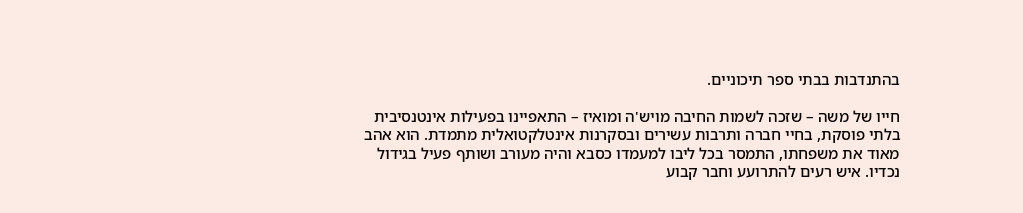בהתנדבות בבתי ספר תיכוניים.

חייו של משה – שזכה לשמות החיבה מויש'ה ומואיז – התאפיינו בפעילות אינטנסיבית בלתי פוסקת, בחיי חברה ותרבות עשירים ובסקרנות אינטלקטואלית מתמדת. הוא אהב מאוד את משפחתו, התמסר בכל ליבו למעמדו כסבא והיה מעורב ושותף פעיל בגידול נכדיו. איש רעים להתרועע וחבר קבוע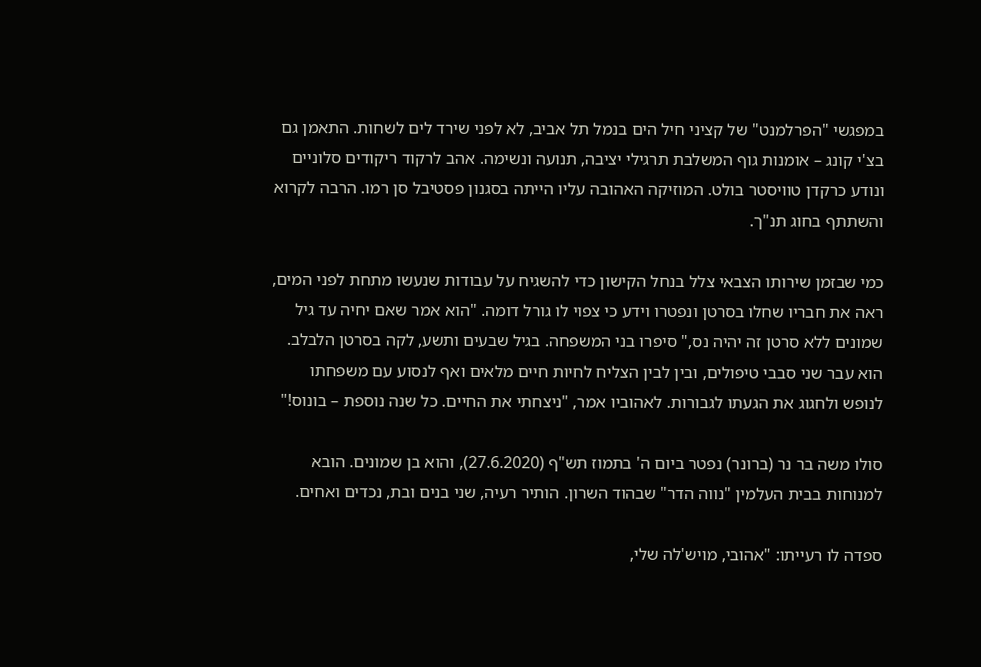במפגשי "הפרלמנט" של קציני חיל הים בנמל תל אביב, לא לפני שירד לים לשחות. התאמן גם בצ'י קונג – אומנות גוף המשלבת תרגילי יציבה, תנועה ונשימה. אהב לרקוד ריקודים סלוניים ונודע כרקדן טוויסטר בולט. המוזיקה האהובה עליו הייתה בסגנון פסטיבל סן רמו. הרבה לקרוא והשתתף בחוג תנ"ך.

כמי שבזמן שירותו הצבאי צלל בנחל הקישון כדי להשגיח על עבודות שנעשו מתחת לפני המים, ראה את חבריו שחלו בסרטן ונפטרו וידע כי צפוי לו גורל דומה. "הוא אמר שאם יחיה עד גיל שמונים ללא סרטן זה יהיה נס," סיפרו בני המשפחה. בגיל שבעים ותשע, לקה בסרטן הלבלב. הוא עבר שני סבבי טיפולים, ובין לבין הצליח לחיות חיים מלאים ואף לנסוע עם משפחתו לנופש ולחגוג את הגעתו לגבורות. לאהוביו אמר, "ניצחתי את החיים. כל שנה נוספת – בונוס!"

סולו משה בר נר (ברונר) נפטר ביום ה' בתמוז תש"ף (27.6.2020), והוא בן שמונים. הובא למנוחות בבית העלמין "נווה הדר" שבהוד השרון. הותיר רעיה, שני בנים ובת, נכדים ואחים.

ספדה לו רעייתו: "אהובי, מויש'לה שלי,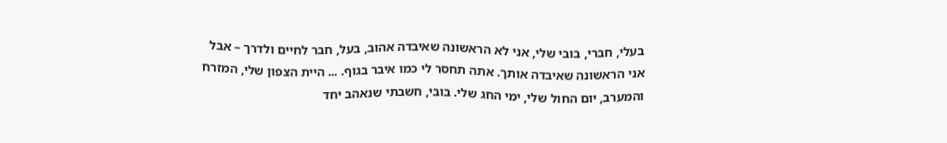בעלי, חברי, בובי שלי, אני לא הראשונה שאיבדה אהוב, בעל, חבר לחיים ולדרך – אבל אני הראשונה שאיבדה אותך. אתה תחסר לי כמו איבר בגוף. ... היית הצפון שלי, המזרח והמערב, יום החול שלי, ימי החג שלי. בובי, חשבתי שנאהב יחד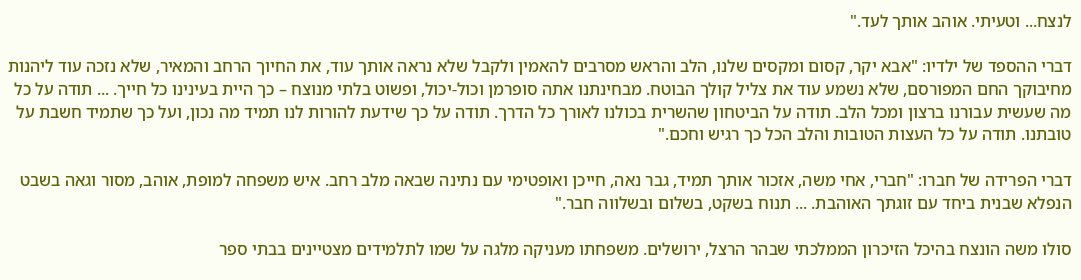לנצח... וטעיתי. אוהב אותך לעד."

דברי ההספד של ילדיו: "אבא יקר, קסום ומקסים שלנו, הלב והראש מסרבים להאמין ולקבל שלא נראה אותך עוד, את החיוך הרחב והמאיר, שלא נזכה עוד ליהנות מחיבוקך החם המפורסם, שלא נשמע עוד את צליל קולך הבוטח. מבחינתנו אתה סופרמן וכול-יכול, ופשוט בלתי מנוצח – כך היית בעינינו כל חייך. ... תודה על כל מה שעשית עבורנו ברצון ומכל הלב. תודה על הביטחון שהשרית בכולנו לאורך כל הדרך. תודה על כך שידעת להורות לנו תמיד מה נכון, ועל כך שתמיד חשבת על טובתנו. תודה על כל העצות הטובות והלב הכל כך רגיש וחכם."

דברי הפרידה של חברו: "חברי, אחי משה, אזכור אותך תמיד, גבר נאה, חייכן ואופטימי עם נתינה שבאה מלב רחב. איש משפחה למופת, אוהב, מסור וגאה בשבט הנפלא שבנית ביחד עם זוגתך האוהבת. ... תנוח בשקט, בשלום ובשלווה חבר."

סולו משה הונצח בהיכל הזיכרון הממלכתי שבהר הרצל, ירושלים. משפחתו מעניקה מלגה על שמו לתלמידים מצטיינים בבתי ספר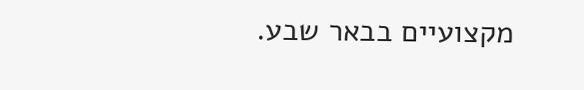מקצועיים בבאר שבע.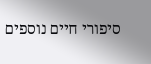סיפורי חיים נוספים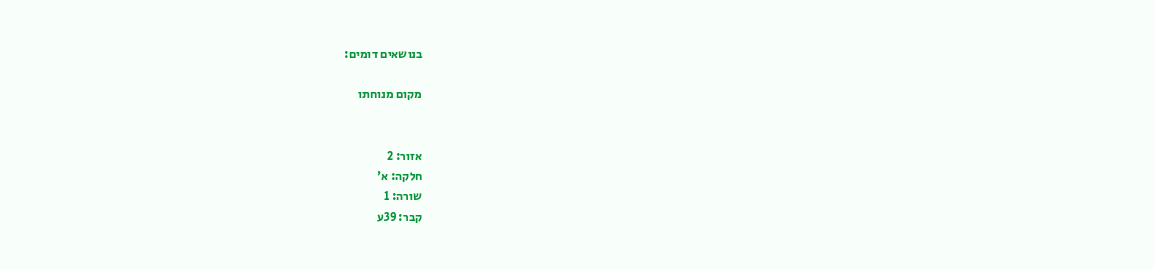בנושאים דומים:

מקום מנוחתו


אזור: 2
חלקה: א'
שורה: 1
קבר: 39ע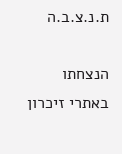ת.נ.צ.ב.ה

הנצחתו באתרי זיכרון